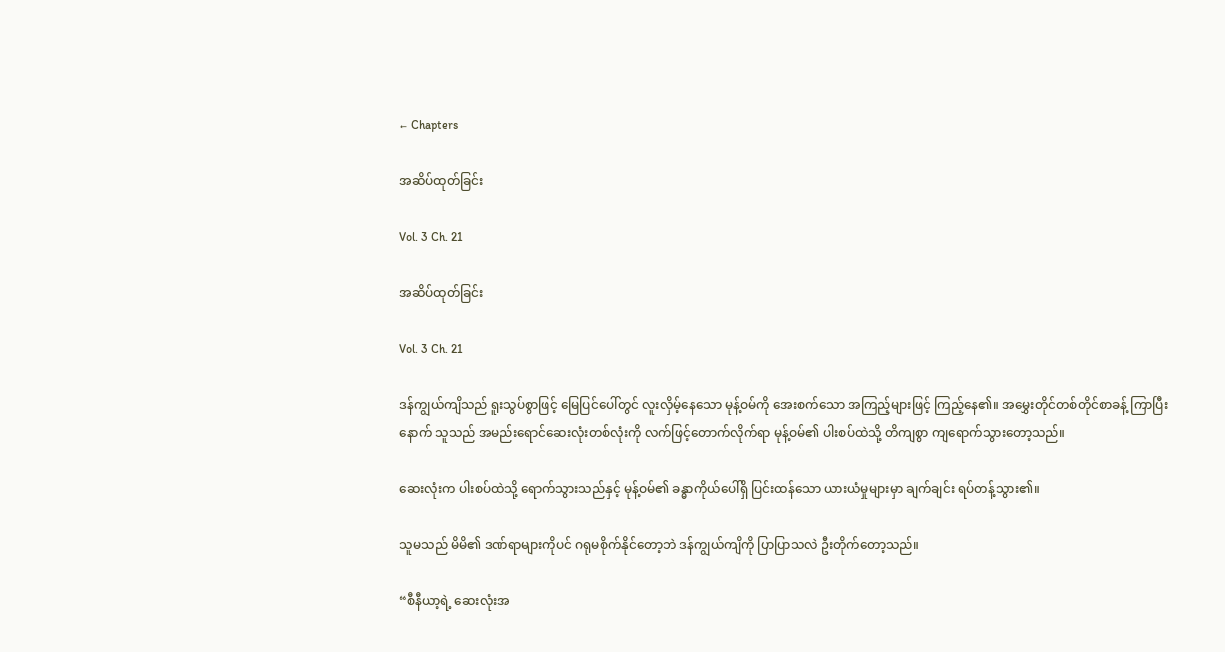← Chapters

အဆိပ်ထုတ်ခြင်း

Vol. 3 Ch. 21

အဆိပ်ထုတ်ခြင်း

Vol. 3 Ch. 21

ဒန်ကျွယ်ကျိသည် ရူးသွပ်စွာဖြင့် မြေပြင်ပေါ်တွင် လူးလှိမ့်နေသော မုန့်ဝမ်ကို အေးစက်သော အကြည့်များဖြင့် ကြည့်နေ၏။ အမွှေးတိုင်တစ်တိုင်စာခန့် ကြာပြီးနောက် သူသည် အမည်းရောင်ဆေးလုံးတစ်လုံးကို လက်ဖြင့်တောက်လိုက်ရာ မုန့်ဝမ်၏ ပါးစပ်ထဲသို့ တိကျစွာ ကျရောက်သွားတော့သည်။

ဆေးလုံးက ပါးစပ်ထဲသို့ ရောက်သွားသည်နှင့် မုန့်ဝမ်၏ ခန္ဓာကိုယ်ပေါ်ရှိ ပြင်းထန်သော ယားယံမှုများမှာ ချက်ချင်း ရပ်တန့်သွား၏။

သူမသည် မိမိ၏ ဒဏ်ရာများကိုပင် ဂရုမစိုက်နိုင်တော့ဘဲ ဒန်ကျွယ်ကျိကို ပြာပြာသလဲ ဦးတိုက်တော့သည်။

“စီနီယာ့ရဲ့ ဆေးလုံးအ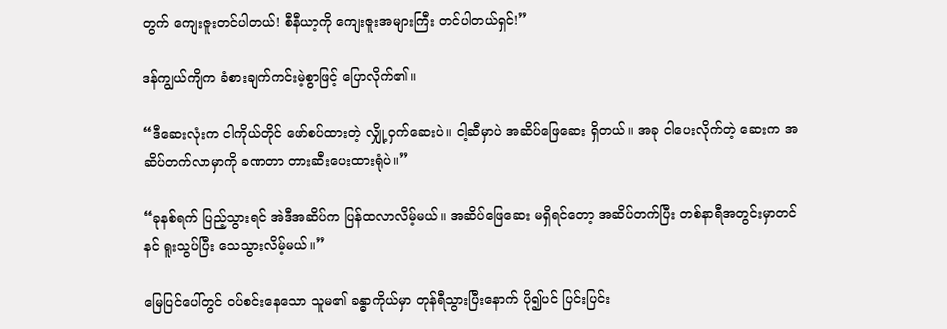တွက် ကျေးဇူးတင်ပါတယ်! စီနီယာ့ကို ကျေးဇူးအများကြီး တင်ပါတယ်ရှင်!”

ဒန်ကျွယ်ကျိက ခံစားချက်ကင်းမဲ့စွာဖြင့် ပြောလိုက်၏။

“ဒီဆေးလုံးက ငါကိုယ်တိုင် ဖော်စပ်ထားတဲ့ လျှို့ဝှက်ဆေးပဲ။ ငါ့ဆီမှာပဲ အဆိပ်ဖြေဆေး ရှိတယ်။ အခု ငါပေးလိုက်တဲ့ ဆေးက အဆိပ်တက်လာမှာကို ခဏတာ တားဆီးပေးထားရုံပဲ။”

“ခုနစ်ရက် ပြည့်သွားရင် အဲဒီအဆိပ်က ပြန်ထလာလိမ့်မယ်။ အဆိပ်ဖြေဆေး မရှိရင်တော့ အဆိပ်တက်ပြီး တစ်နာရီအတွင်းမှာတင် နင် ရူးသွပ်ပြီး သေသွားလိမ့်မယ်။”

မြေပြင်ပေါ်တွင် ဝပ်စင်းနေသော သူမ၏ ခန္ဓာကိုယ်မှာ တုန်ရီသွားပြီးနောက် ပို၍ပင် ပြင်းပြင်း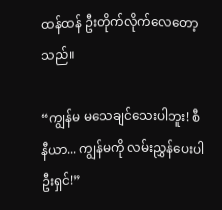ထန်ထန် ဦးတိုက်လိုက်လေတော့သည်။

“ကျွန်မ မသေချင်သေးပါဘူး! စီနီယာ... ကျွန်မကို လမ်းညွှန်ပေးပါဦးရှင်!”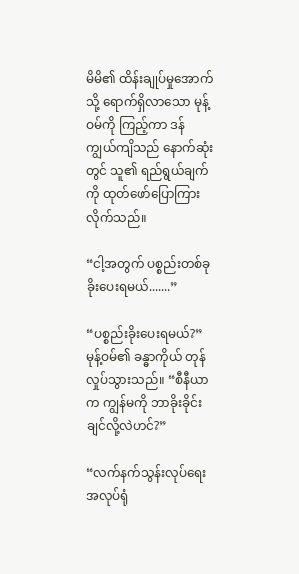မိမိ၏ ထိန်းချုပ်မှုအောက်သို့ ရောက်ရှိလာသော မုန့်ဝမ်ကို ကြည့်ကာ ဒန်ကျွယ်ကျိသည် နောက်ဆုံးတွင် သူ၏ ရည်ရွယ်ချက်ကို ထုတ်ဖော်ပြောကြားလိုက်သည်။

“ငါ့အတွက် ပစ္စည်းတစ်ခု ခိုးပေးရမယ်.......”

“ပစ္စည်းခိုးပေးရမယ်?” မုန့်ဝမ်၏ ခန္ဓာကိုယ် တုန်လှုပ်သွားသည်။ “စီနီယာက ကျွန်မကို ဘာခိုးခိုင်းချင်လို့လဲဟင်?”

“လက်နက်သွန်းလုပ်ရေး အလုပ်ရုံ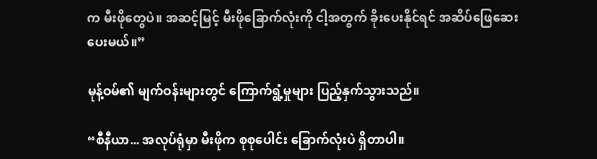က မီးဖိုတွေပဲ။ အဆင့်မြင့် မီးဖိုခြောက်လုံးကို ငါ့အတွက် ခိုးပေးနိုင်ရင် အဆိပ်ဖြေဆေး ပေးမယ်။”

မုန့်ဝမ်၏ မျက်ဝန်းများတွင် ကြောက်ရွံ့မှုများ ပြည့်နှက်သွားသည်။

“စီနီယာ... အလုပ်ရုံမှာ မီးဖိုက စုစုပေါင်း ခြောက်လုံးပဲ ရှိတာပါ။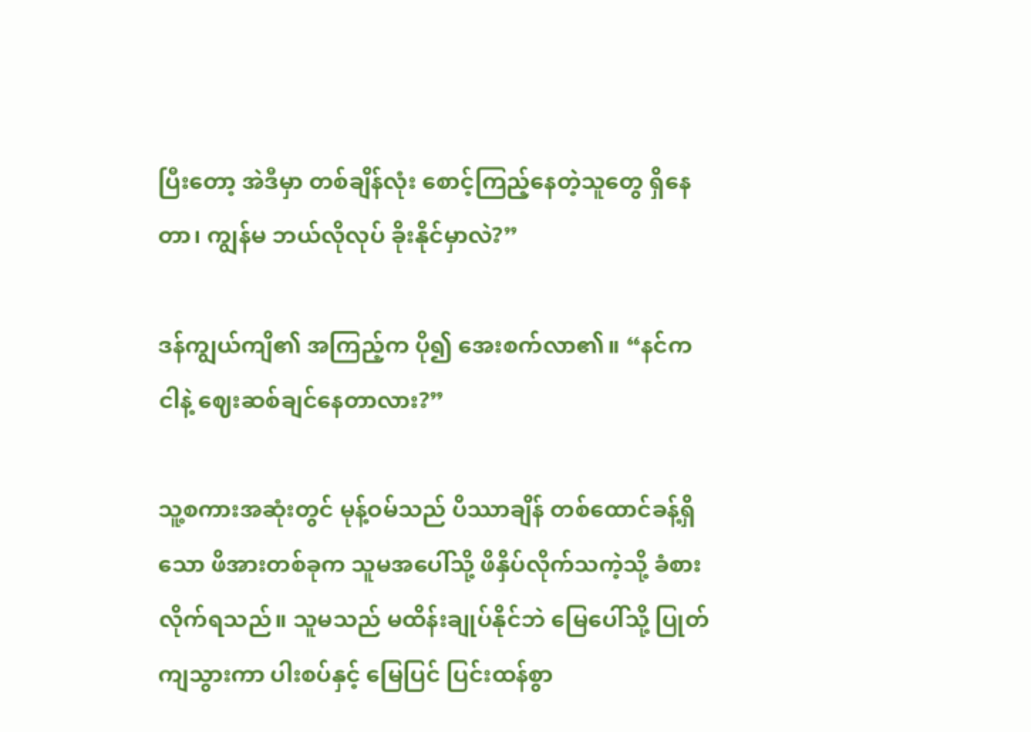ပြီးတော့ အဲဒီမှာ တစ်ချိန်လုံး စောင့်ကြည့်နေတဲ့သူတွေ ရှိနေတာ၊ ကျွန်မ ဘယ်လိုလုပ် ခိုးနိုင်မှာလဲ?”

ဒန်ကျွယ်ကျိ၏ အကြည့်က ပို၍ အေးစက်လာ၏။ “နင်က ငါနဲ့ ဈေးဆစ်ချင်နေတာလား?”

သူ့စကားအဆုံးတွင် မုန့်ဝမ်သည် ပိဿာချိန် တစ်ထောင်ခန့်ရှိသော ဖိအားတစ်ခုက သူမအပေါ်သို့ ဖိနှိပ်လိုက်သကဲ့သို့ ခံစားလိုက်ရသည်။ သူမသည် မထိန်းချုပ်နိုင်ဘဲ မြေပေါ်သို့ ပြုတ်ကျသွားကာ ပါးစပ်နှင့် မြေပြင် ပြင်းထန်စွာ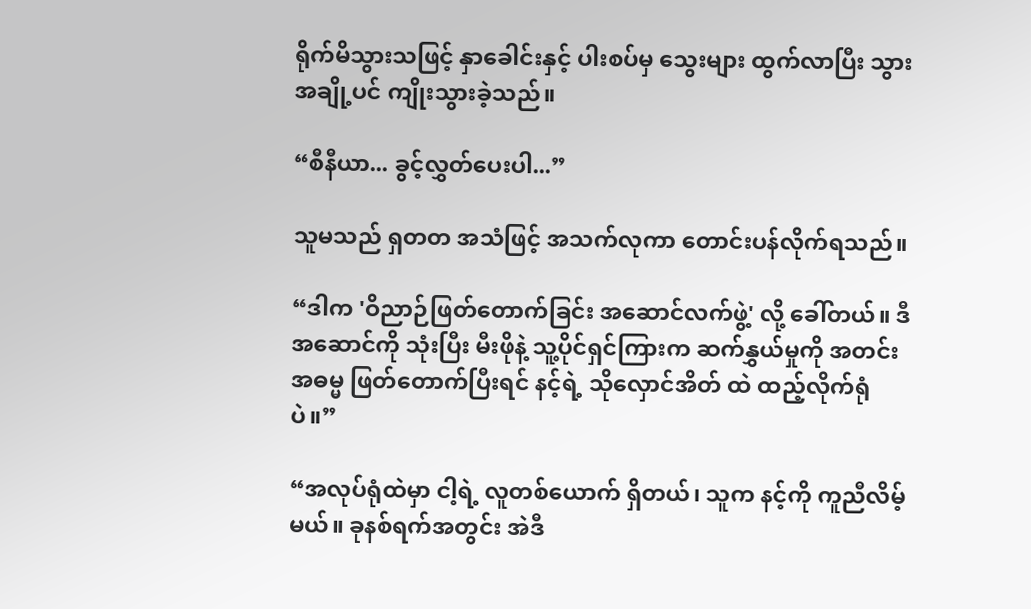ရိုက်မိသွားသဖြင့် နှာခေါင်းနှင့် ပါးစပ်မှ သွေးများ ထွက်လာပြီး သွားအချို့ပင် ကျိုးသွားခဲ့သည်။

“စီနီယာ... ခွင့်လွှတ်ပေးပါ...”

သူမသည် ရှတတ အသံဖြင့် အသက်လုကာ တောင်းပန်လိုက်ရသည်။

“ဒါက 'ဝိညာဉ်ဖြတ်တောက်ခြင်း အဆောင်လက်ဖွဲ့' လို့ ခေါ်တယ်။ ဒီအဆောင်ကို သုံးပြီး မီးဖိုနဲ့ သူ့ပိုင်ရှင်ကြားက ဆက်နွှယ်မှုကို အတင်းအဓမ္မ ဖြတ်တောက်ပြီးရင် နင့်ရဲ့ သိုလှောင်အိတ် ထဲ ထည့်လိုက်ရုံပဲ။”

“အလုပ်ရုံထဲမှာ ငါ့ရဲ့ လူတစ်ယောက် ရှိတယ်၊ သူက နင့်ကို ကူညီလိမ့်မယ်။ ခုနစ်ရက်အတွင်း အဲဒီ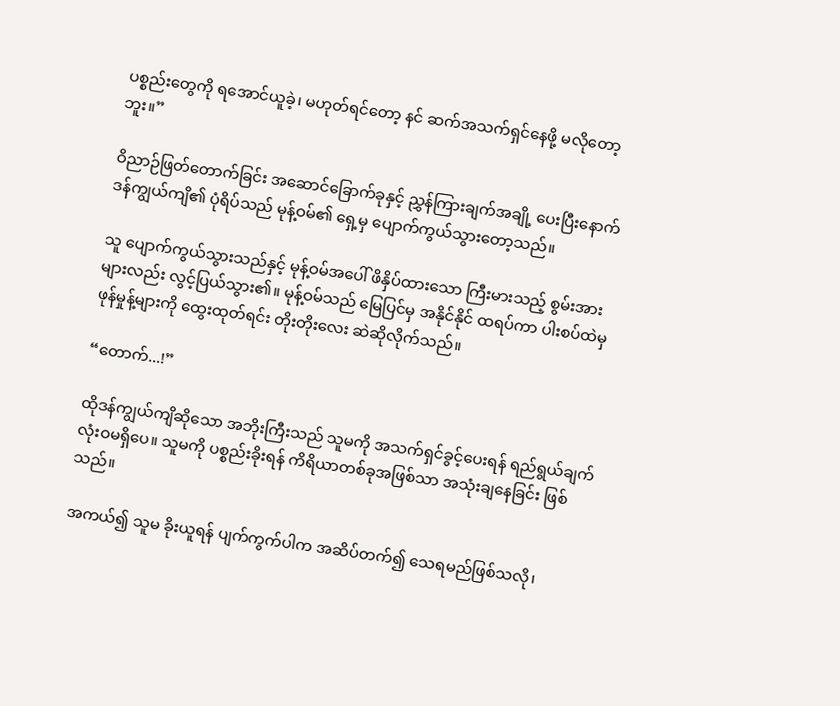ပစ္စည်းတွေကို ရအောင်ယူခဲ့၊ မဟုတ်ရင်တော့ နင် ဆက်အသက်ရှင်နေဖို့ မလိုတော့ဘူး။”

ဝိညာဉ်ဖြတ်တောက်ခြင်း အဆောင်ခြောက်ခုနှင့် ညွှန်ကြားချက်အချို့ ပေးပြီးနောက် ဒန်ကျွယ်ကျိ၏ ပုံရိပ်သည် မုန့်ဝမ်၏ ရှေ့မှ ပျောက်ကွယ်သွားတော့သည်။

သူ ပျောက်ကွယ်သွားသည်နှင့် မုန့်ဝမ်အပေါ် ဖိနှိပ်ထားသော ကြီးမားသည့် စွမ်းအားများလည်း လွင့်ပြယ်သွား၏။ မုန့်ဝမ်သည် မြေပြင်မှ အနိုင်နိုင် ထရပ်ကာ ပါးစပ်ထဲမှ ဖုန်မှုန့်များကို ထွေးထုတ်ရင်း တိုးတိုးလေး ဆဲဆိုလိုက်သည်။

“တောက်...!”

ထိုဒန်ကျွယ်ကျိဆိုသော အဘိုးကြီးသည် သူမကို အသက်ရှင်ခွင့်ပေးရန် ရည်ရွယ်ချက် လုံးဝမရှိပေ။ သူမကို ပစ္စည်းခိုးရန် ကိရိယာတစ်ခုအဖြစ်သာ အသုံးချနေခြင်း ဖြစ်သည်။

အကယ်၍ သူမ ခိုးယူရန် ပျက်ကွက်ပါက အဆိပ်တက်၍ သေရမည်ဖြစ်သလို၊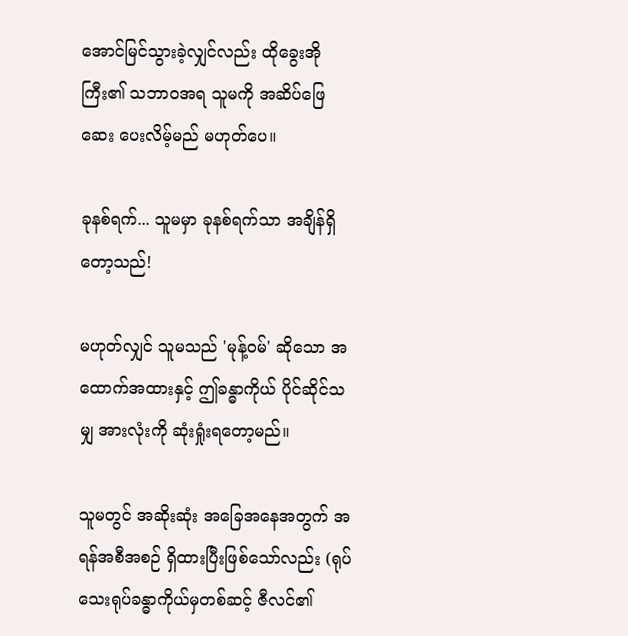အောင်မြင်သွားခဲ့လျှင်လည်း ထိုခွေးအိုကြီး၏ သဘာဝအရ သူမကို အဆိပ်ဖြေဆေး ပေးလိမ့်မည် မဟုတ်ပေ။

ခုနစ်ရက်... သူမမှာ ခုနစ်ရက်သာ အချိန်ရှိတော့သည်!

မဟုတ်လျှင် သူမသည် 'မုန့်ဝမ်' ဆိုသော အထောက်အထားနှင့် ဤခန္ဓာကိုယ် ပိုင်ဆိုင်သမျှ အားလုံးကို ဆုံးရှုံးရတော့မည်။

သူမတွင် အဆိုးဆုံး အခြေအနေအတွက် အရန်အစီအစဉ် ရှိထားပြီးဖြစ်သော်လည်း (ရုပ်သေးရုပ်ခန္ဓာကိုယ်မှတစ်ဆင့် ဇီလင်၏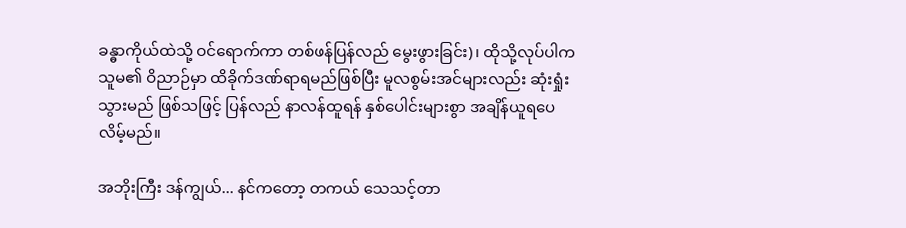ခန္ဓာကိုယ်ထဲသို့ ဝင်ရောက်ကာ တစ်ဖန်ပြန်လည် မွေးဖွားခြင်း)၊ ထိုသို့လုပ်ပါက သူမ၏ ဝိညာဉ်မှာ ထိခိုက်ဒဏ်ရာရမည်ဖြစ်ပြီး မူလစွမ်းအင်များလည်း ဆုံးရှုံးသွားမည် ဖြစ်သဖြင့် ပြန်လည် နာလန်ထူရန် နှစ်ပေါင်းများစွာ အချိန်ယူရပေလိမ့်မည်။

အဘိုးကြီး ဒန်ကျွယ်... နင်ကတော့ တကယ် သေသင့်တာ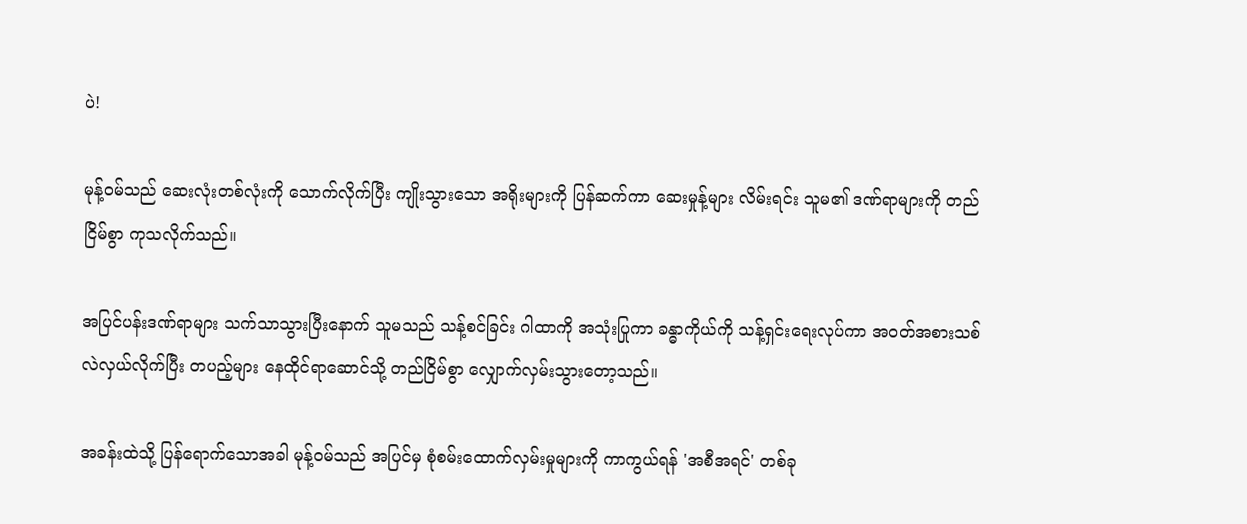ပဲ!

မုန့်ဝမ်သည် ဆေးလုံးတစ်လုံးကို သောက်လိုက်ပြီး ကျိုးသွားသော အရိုးများကို ပြန်ဆက်ကာ ဆေးမှုန့်များ လိမ်းရင်း သူမ၏ ဒဏ်ရာများကို တည်ငြိမ်စွာ ကုသလိုက်သည်။

အပြင်ပန်းဒဏ်ရာများ သက်သာသွားပြီးနောက် သူမသည် သန့်စင်ခြင်း ဂါထာကို အသုံးပြုကာ ခန္ဓာကိုယ်ကို သန့်ရှင်းရေးလုပ်ကာ အဝတ်အစားသစ် လဲလှယ်လိုက်ပြီး တပည့်များ နေထိုင်ရာဆောင်သို့ တည်ငြိမ်စွာ လျှောက်လှမ်းသွားတော့သည်။

အခန်းထဲသို့ ပြန်ရောက်သောအခါ မုန့်ဝမ်သည် အပြင်မှ စုံစမ်းထောက်လှမ်းမှုများကို ကာကွယ်ရန် 'အစီအရင်' တစ်ခု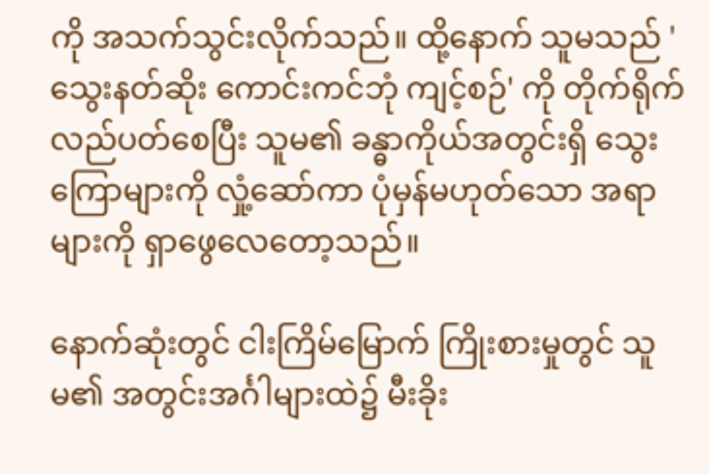ကို အသက်သွင်းလိုက်သည်။ ထို့နောက် သူမသည် 'သွေးနတ်ဆိုး ကောင်းကင်ဘုံ ကျင့်စဉ်' ကို တိုက်ရိုက် လည်ပတ်စေပြီး သူမ၏ ခန္ဓာကိုယ်အတွင်းရှိ သွေးကြောများကို လှုံ့ဆော်ကာ ပုံမှန်မဟုတ်သော အရာများကို ရှာဖွေလေတော့သည်။

နောက်ဆုံးတွင် ငါးကြိမ်မြောက် ကြိုးစားမှုတွင် သူမ၏ အတွင်းအင်္ဂါများထဲ၌ မီးခိုး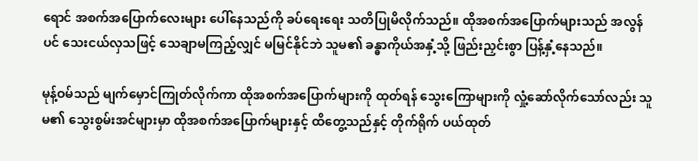ရောင် အစက်အပြောက်လေးများ ပေါ်နေသည်ကို ခပ်ရေးရေး သတိပြုမိလိုက်သည်။ ထိုအစက်အပြောက်များသည် အလွန်ပင် သေးငယ်လှသဖြင့် သေချာမကြည့်လျှင် မမြင်နိုင်ဘဲ သူမ၏ ခန္ဓာကိုယ်အနှံ့သို့ ဖြည်းညှင်းစွာ ပြန့်နှံ့နေသည်။

မုန့်ဝမ်သည် မျက်မှောင်ကြုတ်လိုက်ကာ ထိုအစက်အပြောက်များကို ထုတ်ရန် သွေးကြောများကို လှုံ့ဆော်လိုက်သော်လည်း သူမ၏ သွေးစွမ်းအင်များမှာ ထိုအစက်အပြောက်များနှင့် ထိတွေ့သည်နှင့် တိုက်ရိုက် ပယ်ထုတ်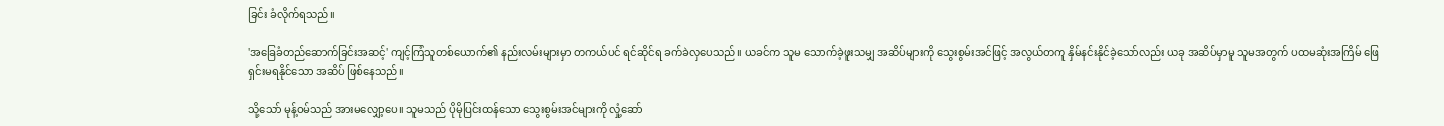ခြင်း ခံလိုက်ရသည်။

'အခြေခံတည်ဆောက်ခြင်းအဆင့်' ကျင့်ကြံသူတစ်ယောက်၏ နည်းလမ်းများမှာ တကယ်ပင် ရင်ဆိုင်ရ ခက်ခဲလှပေသည်။ ယခင်က သူမ သောက်ခဲ့ဖူးသမျှ အဆိပ်များကို သွေးစွမ်းအင်ဖြင့် အလွယ်တကူ နှိမ်နင်းနိုင်ခဲ့သော်လည်း ယခု အဆိပ်မှာမူ သူမအတွက် ပထမဆုံးအကြိမ် ဖြေရှင်းမရနိုင်သော အဆိပ် ဖြစ်နေသည်။

သို့သော် မုန့်ဝမ်သည် အားမလျှော့ပေ။ သူမသည် ပိုမိုပြင်းထန်သော သွေးစွမ်းအင်များကို လှုံ့ဆော်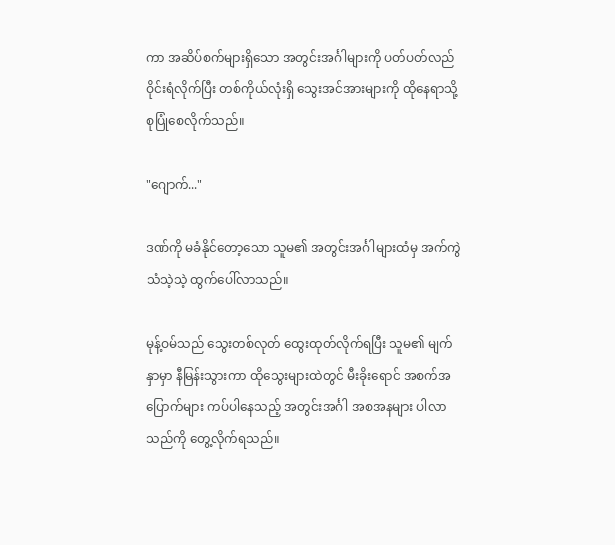ကာ အဆိပ်စက်များရှိသော အတွင်းအင်္ဂါများကို ပတ်ပတ်လည် ဝိုင်းရံလိုက်ပြီး တစ်ကိုယ်လုံးရှိ သွေးအင်အားများကို ထိုနေရာသို့ စုပြုံစေလိုက်သည်။

"ဂျောက်..."

ဒဏ်ကို မခံနိုင်တော့သော သူမ၏ အတွင်းအင်္ဂါများထံမှ အက်ကွဲသံသဲ့သဲ့ ထွက်ပေါ်လာသည်။

မုန့်ဝမ်သည် သွေးတစ်လုတ် ထွေးထုတ်လိုက်ရပြီး သူမ၏ မျက်နှာမှာ နီမြန်းသွားကာ ထိုသွေးများထဲတွင် မီးခိုးရောင် အစက်အပြောက်များ ကပ်ပါနေသည့် အတွင်းအင်္ဂါ အစအနများ ပါလာသည်ကို တွေ့လိုက်ရသည်။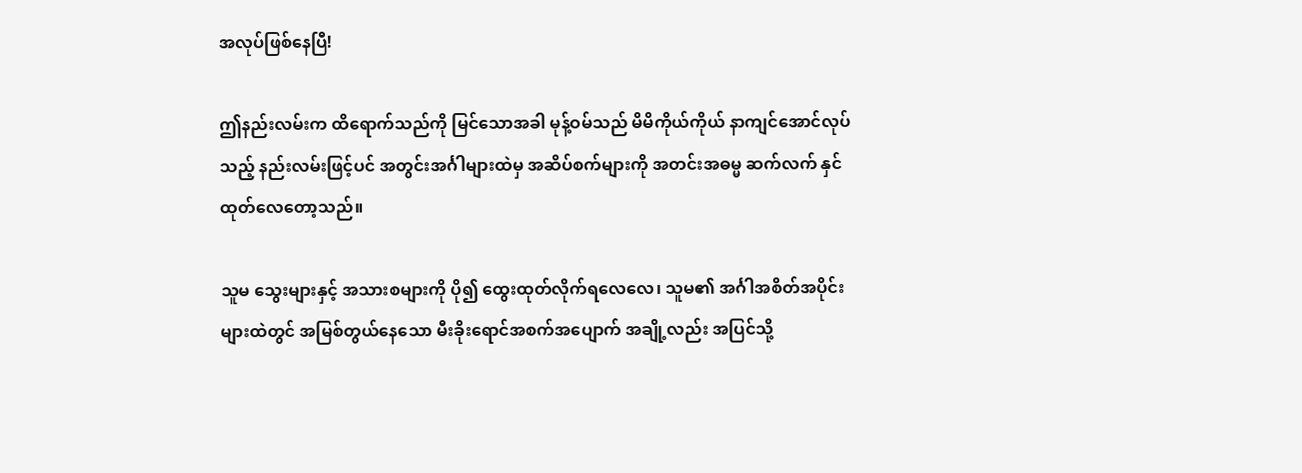အလုပ်ဖြစ်နေပြီ!

ဤနည်းလမ်းက ထိရောက်သည်ကို မြင်သောအခါ မုန့်ဝမ်သည် မိမိကိုယ်ကိုယ် နာကျင်အောင်လုပ်သည့် နည်းလမ်းဖြင့်ပင် အတွင်းအင်္ဂါများထဲမှ အဆိပ်စက်များကို အတင်းအဓမ္မ ဆက်လက် နှင်ထုတ်လေတော့သည်။

သူမ သွေးများနှင့် အသားစများကို ပို၍ ထွေးထုတ်လိုက်ရလေလေ၊ သူမ၏ အင်္ဂါအစိတ်အပိုင်းများထဲတွင် အမြစ်တွယ်နေသော မီးခိုးရောင်အစက်အပျောက် အချို့လည်း အပြင်သို့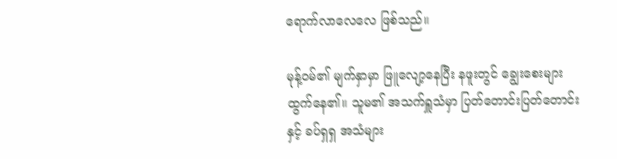ရောက်လာလေလေ ဖြစ်သည်။

မုန့်ဝမ်၏ မျက်နှာမှာ ဖြူလျော့နေပြီး နဖူးတွင် ချွေးစေးများ ထွက်နေ၏။ သူမ၏ အသက်ရှူသံမှာ ပြတ်တောင်းပြတ်တောင်းနှင့် ခပ်ရှရှ အသံများ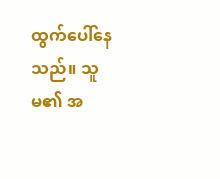ထွက်ပေါ်နေသည်။ သူမ၏ အ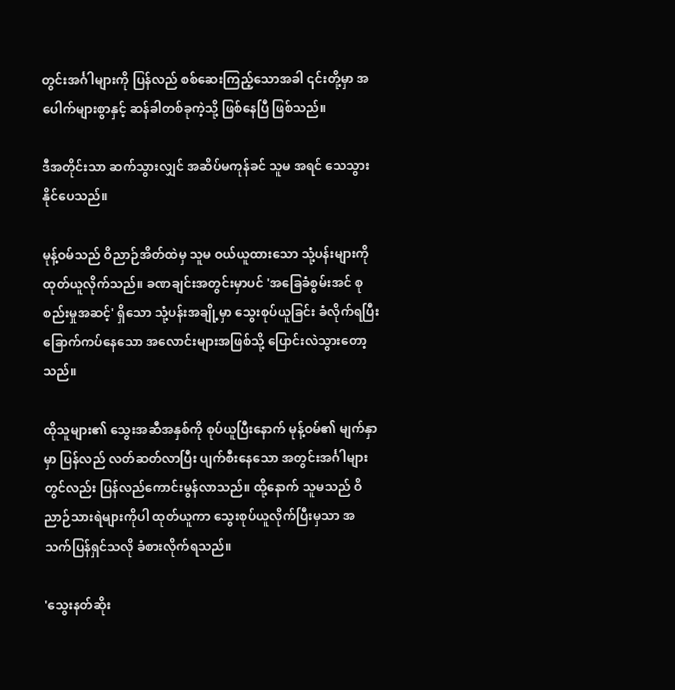တွင်းအင်္ဂါများကို ပြန်လည် စစ်ဆေးကြည့်သောအခါ ၎င်းတို့မှာ အပေါက်များစွာနှင့် ဆန်ခါတစ်ခုကဲ့သို့ ဖြစ်နေပြီ ဖြစ်သည်။

ဒီအတိုင်းသာ ဆက်သွားလျှင် အဆိပ်မကုန်ခင် သူမ အရင် သေသွားနိုင်ပေသည်။

မုန့်ဝမ်သည် ဝိညာဉ်အိတ်ထဲမှ သူမ ဝယ်ယူထားသော သုံ့ပန်းများကို ထုတ်ယူလိုက်သည်။ ခဏချင်းအတွင်းမှာပင် 'အခြေခံစွမ်းအင် စုစည်းမှုအဆင့်' ရှိသော သုံ့ပန်းအချို့မှာ သွေးစုပ်ယူခြင်း ခံလိုက်ရပြီး ခြောက်ကပ်နေသော အလောင်းများအဖြစ်သို့ ပြောင်းလဲသွားတော့သည်။

ထိုသူများ၏ သွေးအဆီအနှစ်ကို စုပ်ယူပြီးနောက် မုန့်ဝမ်၏ မျက်နှာမှာ ပြန်လည် လတ်ဆတ်လာပြီး ပျက်စီးနေသော အတွင်းအင်္ဂါများတွင်လည်း ပြန်လည်ကောင်းမွန်လာသည်။ ထို့နောက် သူမသည် ဝိညာဉ်သားရဲများကိုပါ ထုတ်ယူကာ သွေးစုပ်ယူလိုက်ပြီးမှသာ အသက်ပြန်ရှင်သလို ခံစားလိုက်ရသည်။

'သွေးနတ်ဆိုး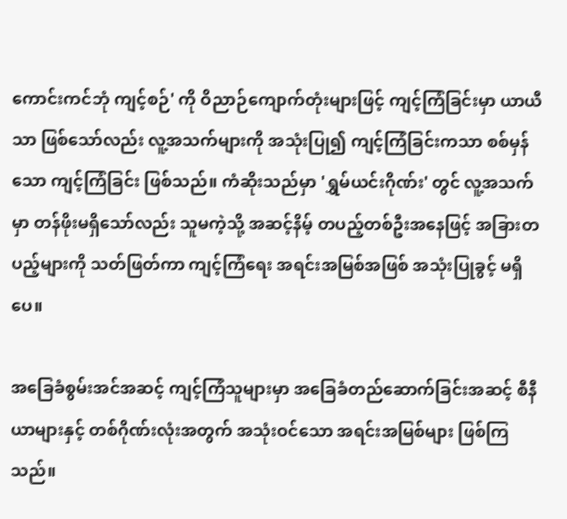ကောင်းကင်ဘုံ ကျင့်စဉ်' ကို ဝိညာဉ်ကျောက်တုံးများဖြင့် ကျင့်ကြံခြင်းမှာ ယာယီသာ ဖြစ်သော်လည်း လူ့အသက်များကို အသုံးပြု၍ ကျင့်ကြံခြင်းကသာ စစ်မှန်သော ကျင့်ကြံခြင်း ဖြစ်သည်။ ကံဆိုးသည်မှာ 'ရွှမ်ယင်းဂိုဏ်း' တွင် လူ့အသက်မှာ တန်ဖိုးမရှိသော်လည်း သူမကဲ့သို့ အဆင့်နိမ့် တပည့်တစ်ဦးအနေဖြင့် အခြားတပည့်များကို သတ်ဖြတ်ကာ ကျင့်ကြံရေး အရင်းအမြစ်အဖြစ် အသုံးပြုခွင့် မရှိပေ။

အခြေခံစွမ်းအင်အဆင့် ကျင့်ကြံသူများမှာ အခြေခံတည်ဆောက်ခြင်းအဆင့် စီနီယာများနှင့် တစ်ဂိုဏ်းလုံးအတွက် အသုံးဝင်သော အရင်းအမြစ်များ ဖြစ်ကြသည်။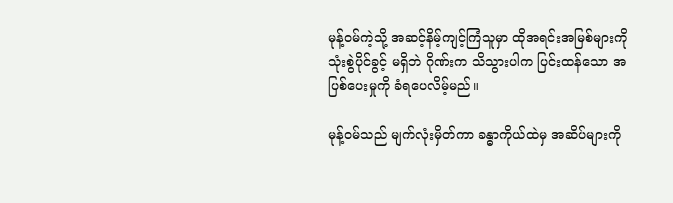မုန့်ဝမ်ကဲ့သို့ အဆင့်နိမ့်ကျင့်ကြံသူမှာ ထိုအရင်းအမြစ်များကို သုံးစွဲပိုင်ခွင့် မရှိဘဲ ဂိုဏ်းက သိသွားပါက ပြင်းထန်သော အပြစ်ပေးမှုကို ခံရပေလိမ့်မည်။

မုန့်ဝမ်သည် မျက်လုံးမှိတ်ကာ ခန္ဓာကိုယ်ထဲမှ အဆိပ်များကို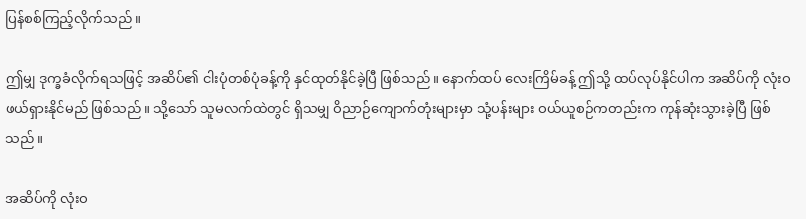ပြန်စစ်ကြည့်လိုက်သည်။

ဤမျှ ဒုက္ခခံလိုက်ရသဖြင့် အဆိပ်၏ ငါးပုံတစ်ပုံခန့်ကို နှင်ထုတ်နိုင်ခဲ့ပြီ ဖြစ်သည်။ နောက်ထပ် လေးကြိမ်ခန့် ဤသို့ ထပ်လုပ်နိုင်ပါက အဆိပ်ကို လုံးဝ ဖယ်ရှားနိုင်မည် ဖြစ်သည်။ သို့သော် သူမလက်ထဲတွင် ရှိသမျှ ဝိညာဉ်ကျောက်တုံးများမှာ သုံ့ပန်းများ ဝယ်ယူစဉ်ကတည်းက ကုန်ဆုံးသွားခဲ့ပြီ ဖြစ်သည်။

အဆိပ်ကို လုံးဝ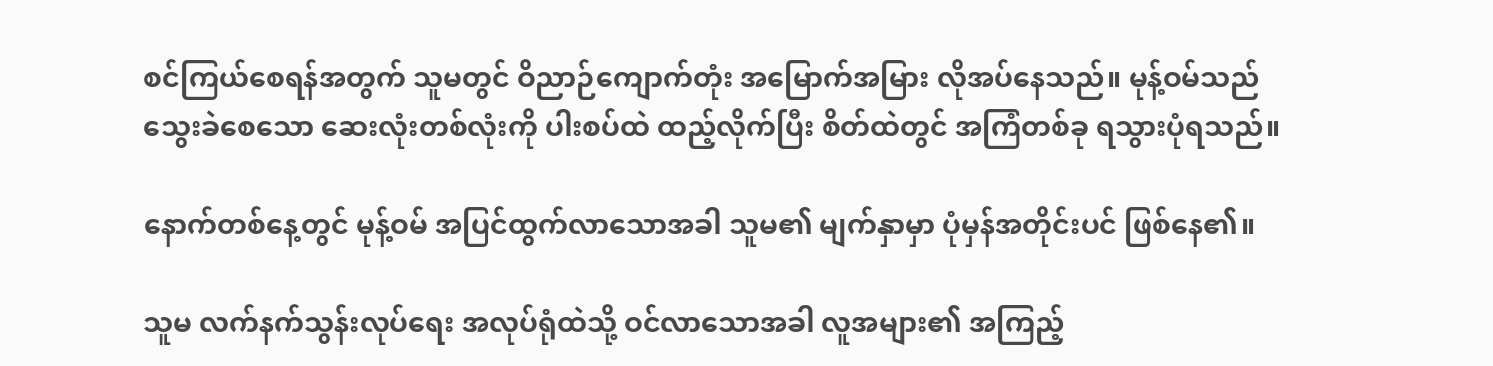စင်ကြယ်စေရန်အတွက် သူမတွင် ဝိညာဉ်ကျောက်တုံး အမြောက်အမြား လိုအပ်နေသည်။ မုန့်ဝမ်သည် သွေးခဲစေသော ဆေးလုံးတစ်လုံးကို ပါးစပ်ထဲ ထည့်လိုက်ပြီး စိတ်ထဲတွင် အကြံတစ်ခု ရသွားပုံရသည်။

နောက်တစ်နေ့တွင် မုန့်ဝမ် အပြင်ထွက်လာသောအခါ သူမ၏ မျက်နှာမှာ ပုံမှန်အတိုင်းပင် ဖြစ်နေ၏။

သူမ လက်နက်သွန်းလုပ်ရေး အလုပ်ရုံထဲသို့ ဝင်လာသောအခါ လူအများ၏ အကြည့်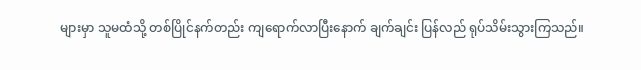များမှာ သူမထံသို့ တစ်ပြိုင်နက်တည်း ကျရောက်လာပြီးနောက် ချက်ချင်း ပြန်လည် ရုပ်သိမ်းသွားကြသည်။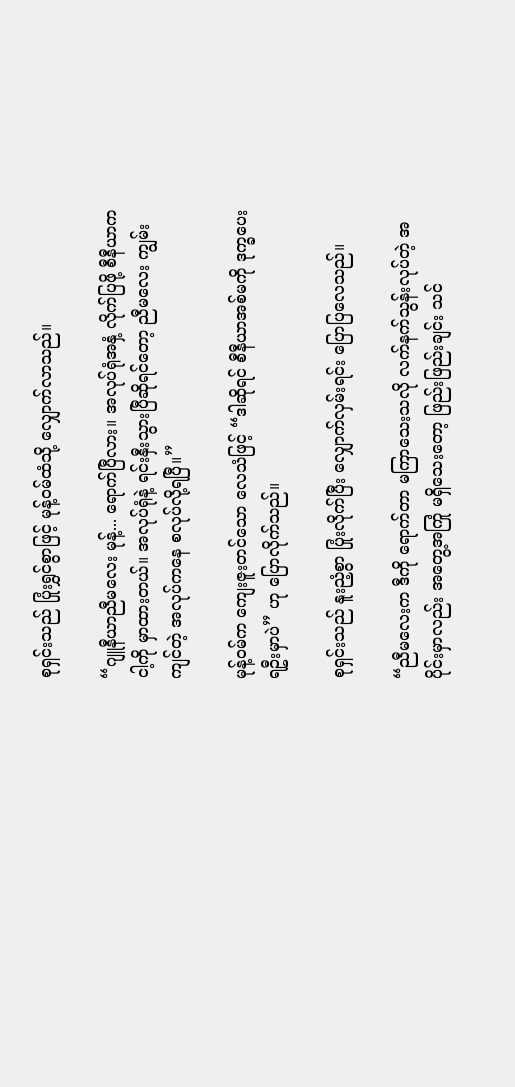စုရှင်းသည် ပြုံးရွှင်စွာဖြင့် မုန့်ဝမ်ထံသို့ လျှောက်လာသည်။

“ဂျူနီယာညီမလေး မုန့်... ရောက်ပြီလား။ အလုပ်ရုံအနှံ့ လိုက်ပြဖို့ စီနီယာက ငါ့ကို မှာထားတယ်။ အလုပ်ရုံနဲ့ ရင်းနှီးသွားပြီဆိုရင်တော့ ညီမလေး ကျွမ်းကျင်တဲ့ အလုပ်ကနေ စလုပ်လို့ရပြီ။”

မုန့်ဝမ်က ကျေးဇူးတင်သော လေသံဖြင့် “ဒါဆိုရင် စီနီယာအစ်မကို ဒုက္ခပေးရဦးမှာပဲ” ဟု ပြောလိုက်သည်။

စုရှင်းသည် နူးညံ့စွာ ပြုံးလိုက်ပြီး လျှောက်လှမ်းရင်း ပြောပြလေသည်။

“ညီမလေးက ဒီကို ရောက်တာ မကြာသေးသလို လက်နက်သွန်းလုပ်တဲ့ အပိုင်းမှာလည်း အတွေ့အကြုံ မရှိသေးတော့ ဖြည်းဖြည်းချင်း သင်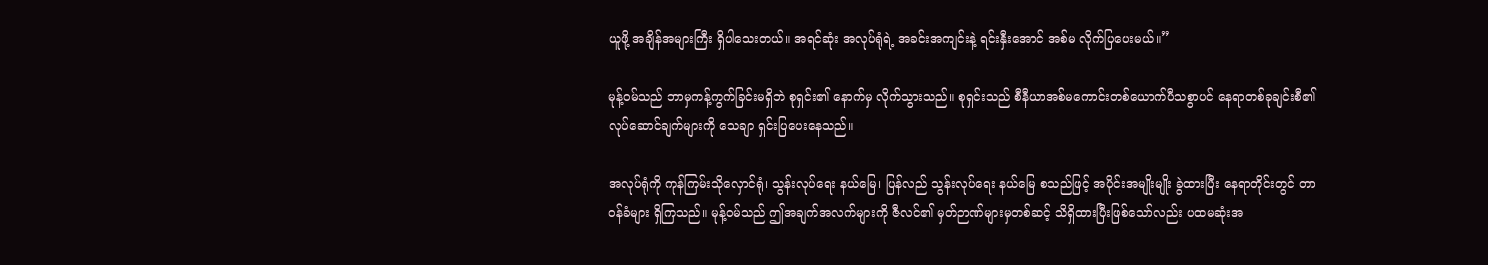ယူဖို့ အချိန်အများကြီး ရှိပါသေးတယ်။ အရင်ဆုံး အလုပ်ရုံရဲ့ အခင်းအကျင်းနဲ့ ရင်းနှီးအောင် အစ်မ လိုက်ပြပေးမယ်။”

မုန့်ဝမ်သည် ဘာမှကန့်ကွက်ခြင်းမရှိဘဲ စုရှင်း၏ နောက်မှ လိုက်သွားသည်။ စုရှင်းသည် စီနီယာအစ်မကောင်းတစ်ယောက်ပီသစွာပင် နေရာတစ်ခုချင်းစီ၏ လုပ်ဆောင်ချက်များကို သေချာ ရှင်းပြပေးနေသည်။

အလုပ်ရုံကို ကုန်ကြမ်းသိုလှောင်ရုံ၊ သွန်းလုပ်ရေး နယ်မြေ၊ ပြန်လည် သွန်းလုပ်ရေး နယ်မြေ စသည်ဖြင့် အပိုင်းအမျိုးမျိုး ခွဲထားပြီး နေရာတိုင်းတွင် တာဝန်ခံများ ရှိကြသည်။ မုန့်ဝမ်သည် ဤအချက်အလက်များကို ဇီလင်၏ မှတ်ဉာဏ်များမှတစ်ဆင့် သိရှိထားပြီးဖြစ်သော်လည်း ပထမဆုံးအ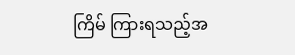ကြိမ် ကြားရသည့်အ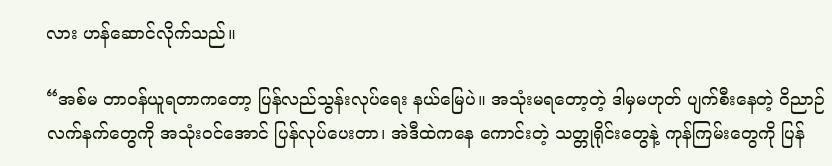လား ဟန်ဆောင်လိုက်သည်။

“အစ်မ တာဝန်ယူရတာကတော့ ပြန်လည်သွန်းလုပ်ရေး နယ်မြေပဲ။ အသုံးမရတော့တဲ့ ဒါမှမဟုတ် ပျက်စီးနေတဲ့ ဝိညာဉ်လက်နက်တွေကို အသုံးဝင်အောင် ပြန်လုပ်ပေးတာ၊ အဲဒီထဲကနေ ကောင်းတဲ့ သတ္တုရိုင်းတွေနဲ့ ကုန်ကြမ်းတွေကို ပြန်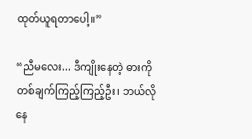ထုတ်ယူရတာပေါ့။”

“ညီမလေး... ဒီကျိုးနေတဲ့ ဓားကို တစ်ချက်ကြည့်ကြည့်ဦး၊ ဘယ်လိုနေ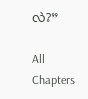လဲ?”

All Chapters